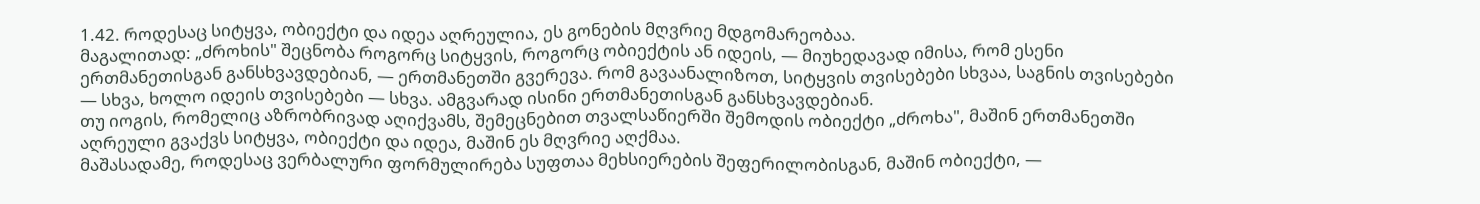1.42. როდესაც სიტყვა, ობიექტი და იდეა აღრეულია, ეს გონების მღვრიე მდგომარეობაა.
მაგალითად: „ძროხის" შეცნობა როგორც სიტყვის, როგორც ობიექტის ან იდეის, — მიუხედავად იმისა, რომ ესენი ერთმანეთისგან განსხვავდებიან, — ერთმანეთში გვერევა. რომ გავაანალიზოთ, სიტყვის თვისებები სხვაა, საგნის თვისებები — სხვა, ხოლო იდეის თვისებები — სხვა. ამგვარად ისინი ერთმანეთისგან განსხვავდებიან.
თუ იოგის, რომელიც აზრობრივად აღიქვამს, შემეცნებით თვალსაწიერში შემოდის ობიექტი „ძროხა", მაშინ ერთმანეთში აღრეული გვაქვს სიტყვა, ობიექტი და იდეა, მაშინ ეს მღვრიე აღქმაა.
მაშასადამე, როდესაც ვერბალური ფორმულირება სუფთაა მეხსიერების შეფერილობისგან, მაშინ ობიექტი, —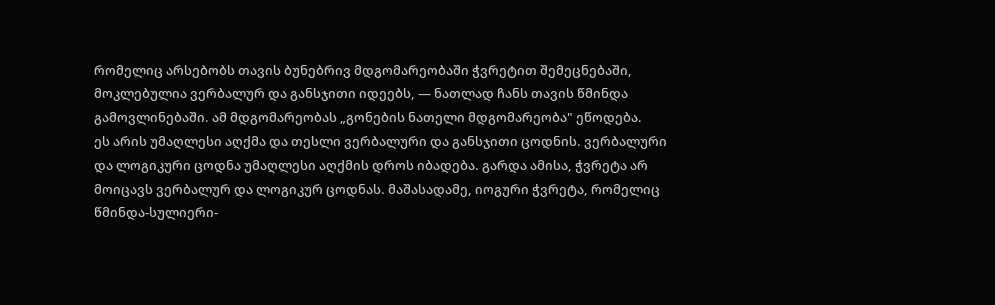რომელიც არსებობს თავის ბუნებრივ მდგომარეობაში ჭვრეტით შემეცნებაში, მოკლებულია ვერბალურ და განსჯითი იდეებს, — ნათლად ჩანს თავის წმინდა გამოვლინებაში. ამ მდგომარეობას „გონების ნათელი მდგომარეობა" ეწოდება.
ეს არის უმაღლესი აღქმა და თესლი ვერბალური და განსჯითი ცოდნის. ვერბალური და ლოგიკური ცოდნა უმაღლესი აღქმის დროს იბადება. გარდა ამისა, ჭვრეტა არ მოიცავს ვერბალურ და ლოგიკურ ცოდნას. მაშასადამე, იოგური ჭვრეტა, რომელიც წმინდა-სულიერი-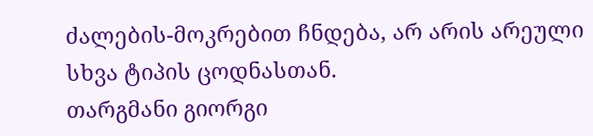ძალების-მოკრებით ჩნდება, არ არის არეული სხვა ტიპის ცოდნასთან.
თარგმანი გიორგი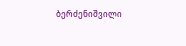ბერძენიშვილი